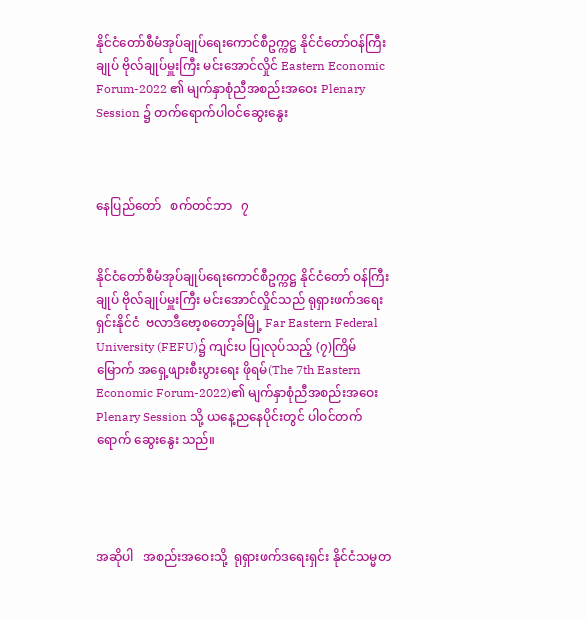နိုင်ငံတော်စီမံအုပ်ချုပ်ရေးကောင်စီဥက္ကဋ္ဌ နိုင်ငံတော်ဝန်ကြီးချုပ် ဗိုလ်ချုပ်မှူးကြီး မင်းအောင်လှိုင် Eastern Economic Forum-2022 ၏ မျက်နှာစုံညီအစည်းအဝေး Plenary Session ၌ တက်ရောက်ပါဝင်ဆွေးနွေး



နေပြည်တော်   စက်တင်ဘာ   ၇


နိုင်ငံတော်စီမံအုပ်ချုပ်ရေးကောင်စီဥက္ကဋ္ဌ နိုင်ငံတော် ဝန်ကြီးချုပ် ဗိုလ်ချုပ်မှူးကြီး မင်းအောင်လှိုင်သည် ရုရှားဖက်ဒရေးရှင်းနိုင်ငံ  ဗလာဒီဗော့စတော့ခ်မြို့ Far Eastern Federal University (FEFU)၌ ကျင်းပ ပြုလုပ်သည့် (၇)ကြိမ်မြောက် အရှေ့ဖျားစီးပွားရေး ဖိုရမ်(The 7th Eastern Economic Forum-2022)၏ မျက်နှာစုံညီအစည်းအဝေး Plenary Session သို့ ယနေ့ညနေပိုင်းတွင် ပါဝင်တက်ရောက် ဆွေးနွေး သည်။




အဆိုပါ   အစည်းအဝေးသို့  ရုရှားဖက်ဒရေးရှင်း နိုင်ငံသမ္မတ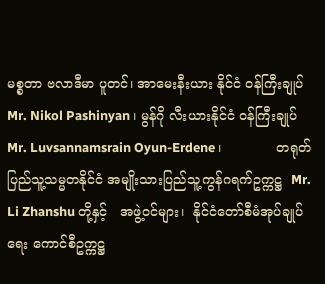မစ္စတာ ဗလာဒီမာ ပူတင်၊ အာမေးနီးယား နိုင်ငံ ဝန်ကြီးချုပ် Mr. Nikol Pashinyan၊ မွန်ဂို လီးယားနိုင်ငံ ဝန်ကြီးချုပ် Mr. Luvsannamsrain Oyun-Erdene ၊             တရုတ်ပြည်သူ့သမ္မတနိုင်ငံ အမျိုးသားပြည်သူ့ကွန်ဂရက်ဥက္ကဋ္ဌ  Mr. Li Zhanshu တို့နှင့်   အဖွဲ့ဝင်များ၊  နိုင်ငံတော်စီမံအုပ်ချုပ်ရေး ကောင်စီဥက္ကဋ္ဌ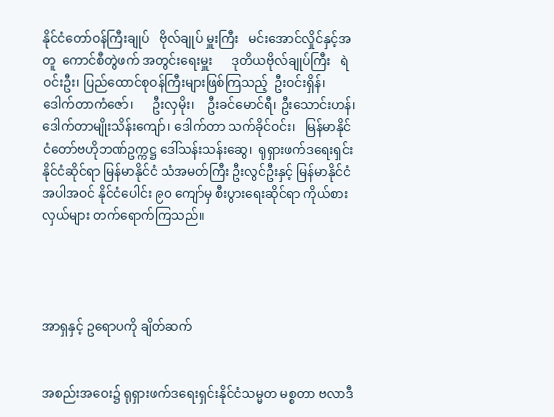နိုင်ငံတော်ဝန်ကြီးချုပ်   ဗိုလ်ချုပ် မှူးကြီး   မင်းအောင်လှိုင်နှင့်အတူ  ကောင်စီတွဲဖက် အတွင်းရေးမှူး      ဒုတိယဗိုလ်ချုပ်ကြီး   ရဲဝင်းဦး၊ ပြည်ထောင်စုဝန်ကြီးများဖြစ်ကြသည့်  ဦးဝင်းရှိန်၊ ဒေါက်တာကံဇော်၊      ဦးလှမိုး၊    ဦးခင်မောင်ရီ၊ ဦးသောင်းဟန်၊ ဒေါက်တာမျိုးသိန်းကျော်၊ ဒေါက်တာ သက်ခိုင်ဝင်း၊   မြန်မာနိုင်ငံတော်ဗဟိုဘဏ်ဥက္ကဋ္ဌ ဒေါ်သန်းသန်းဆွေ၊  ရုရှားဖက်ဒရေးရှင်းနိုင်ငံဆိုင်ရာ မြန်မာနိုင်ငံ သံအမတ်ကြီး ဦးလွင်ဦးနှင့် မြန်မာနိုင်ငံ အပါအဝင် နိုင်ငံပေါင်း ၉၀ ကျော်မှ စီးပွားရေးဆိုင်ရာ ကိုယ်စားလှယ်များ တက်ရောက်ကြသည်။




အာရှနှင့် ဥရောပကို ချိတ်ဆက်


အစည်းအဝေး၌ ရုရှားဖက်ဒရေးရှင်းနိုင်ငံသမ္မတ မစ္စတာ ဗလာဒီ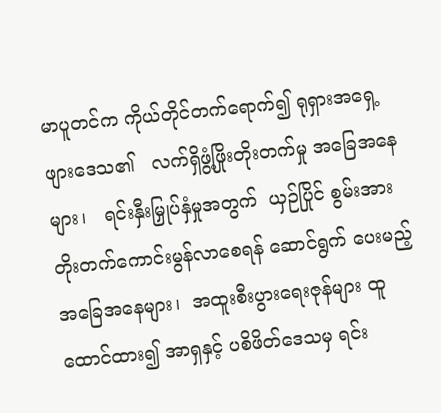မာပူတင်က ကိုယ်တိုင်တက်ရောက်၍ ရုရှားအရှေ့ဖျားဒေသ၏   လက်ရှိဖွံ့ဖြိုးတိုးတက်မှု အခြေအနေများ၊   ရင်းနှီးမြှုပ်နှံမှုအတွက်  ယှဉ်ပြိုင် စွမ်းအား တိုးတက်ကောင်းမွန်လာစေရန် ဆောင်ရွက် ပေးမည့်  အခြေအနေများ၊  အထူးစီးပွားရေးဇုန်များ ထူထောင်ထား၍ အာရှနှင့် ပစိဖိတ်ဒေသမှ ရင်း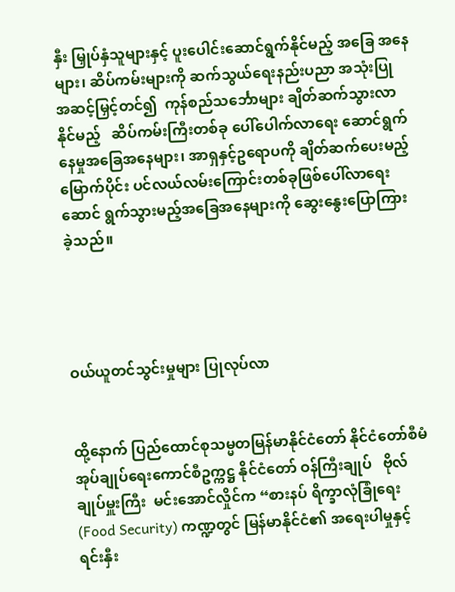နှီး မြှုပ်နှံသူများနှင့် ပူးပေါင်းဆောင်ရွက်နိုင်မည့် အခြေ အနေများ၊ ဆိပ်ကမ်းများကို ဆက်သွယ်ရေးနည်းပညာ အသုံးပြု  အဆင့်မြှင့်တင်၍  ကုန်စည်သင်္ဘောများ ချိတ်ဆက်သွားလာနိုင်မည့်   ဆိပ်ကမ်းကြီးတစ်ခု ပေါ်ပေါက်လာရေး ဆောင်ရွက်နေမှုအခြေအနေများ၊ အာရှနှင့်ဥရောပကို ချိတ်ဆက်ပေးမည့် မြောက်ပိုင်း ပင်လယ်လမ်းကြောင်းတစ်ခုဖြစ်ပေါ်လာရေး ဆောင် ရွက်သွားမည့်အခြေအနေများကို ဆွေးနွေးပြောကြား ခဲ့သည်။




ဝယ်ယူတင်သွင်းမှုများ ပြုလုပ်လာ


ထို့နောက် ပြည်ထောင်စုသမ္မတမြန်မာနိုင်ငံတော် နိုင်ငံတော်စီမံအုပ်ချုပ်ရေးကောင်စီဥက္ကဋ္ဌ နိုင်ငံတော် ဝန်ကြီးချုပ်   ဗိုလ်ချုပ်မှူးကြီး  မင်းအောင်လှိုင်က “စားနပ် ရိက္ခာလုံခြုံရေး (Food Security) ကဏ္ဍတွင် မြန်မာနိုင်ငံ၏ အရေးပါမှုနှင့် ရင်းနှီး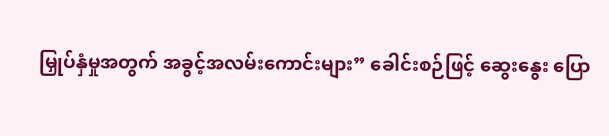မြှုပ်နှံမှုအတွက် အခွင့်အလမ်းကောင်းများ” ခေါင်းစဉ်ဖြင့် ဆွေးနွေး ပြော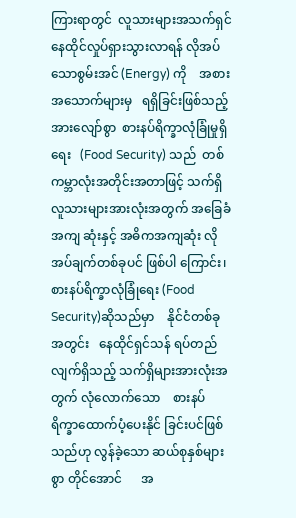ကြားရာတွင်  လူသားများအသက်ရှင်နေထိုင်လှုပ်ရှားသွားလာရန် လိုအပ်သောစွမ်းအင် (Energy) ကို    အစားအသောက်များမှ   ရရှိခြင်းဖြစ်သည့် အားလျော်စွာ  စားနပ်ရိက္ခာလုံခြုံမှုရှိရေး   (Food Security) သည်  တစ်ကမ္ဘာလုံးအတိုင်းအတာဖြင့် သက်ရှိ လူသားများအားလုံးအတွက် အခြေခံအကျ ဆုံးနှင့် အဓိကအကျဆုံး လိုအပ်ချက်တစ်ခုပင် ဖြစ်ပါ ကြောင်း၊ စားနပ်ရိက္ခာလုံခြုံရေး (Food Security)ဆိုသည်မှာ    နိုင်ငံတစ်ခုအတွင်း   နေထိုင်ရှင်သန် ရပ်တည်လျက်ရှိသည့် သက်ရှိများအားလုံးအတွက် လုံလောက်သော    စားနပ်ရိက္ခာထောက်ပံ့ပေးနိုင် ခြင်းပင်ဖြစ်သည်ဟု လွန်ခဲ့သော ဆယ်စုနှစ်များစွာ တိုင်အောင်      အ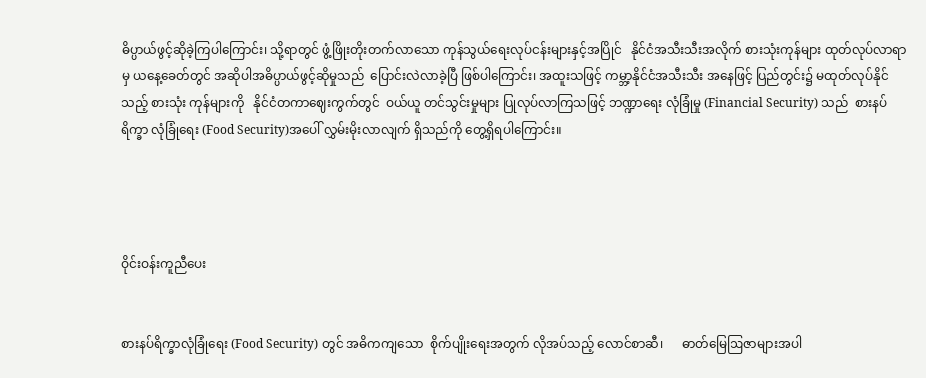ဓိပ္ပာယ်ဖွင့်ဆိုခဲ့ကြပါကြောင်း၊ သို့ရာတွင် ဖွံ့ဖြိုးတိုးတက်လာသော ကုန်သွယ်ရေးလုပ်ငန်းများနှင့်အပြိုင်   နိုင်ငံအသီးသီးအလိုက် စားသုံးကုန်များ ထုတ်လုပ်လာရာမှ ယနေ့ခေတ်တွင် အဆိုပါအဓိပ္ပာယ်ဖွင့်ဆိုမှုသည်  ပြောင်းလဲလာခဲ့ပြီ ဖြစ်ပါကြောင်း၊ အထူးသဖြင့် ကမ္ဘာ့နိုင်ငံအသီးသီး အနေဖြင့် ပြည်တွင်း၌ မထုတ်လုပ်နိုင်သည့် စားသုံး ကုန်များကို   နိုင်ငံတကာဈေးကွက်တွင်  ဝယ်ယူ တင်သွင်းမှုများ ပြုလုပ်လာကြသဖြင့် ဘဏ္ဍာရေး လုံခြုံမှု (Financial Security) သည်  စားနပ်ရိက္ခာ လုံခြုံရေး (Food Security)အပေါ် လွှမ်းမိုးလာလျက် ရှိသည်ကို တွေ့ရှိရပါကြောင်း။




ဝိုင်းဝန်းကူညီပေး


စားနပ်ရိက္ခာလုံခြုံရေး (Food Security) တွင် အဓိကကျသော  စိုက်ပျိုးရေးအတွက် လိုအပ်သည့် လောင်စာဆီ၊      ဓာတ်မြေဩဇာများအပါ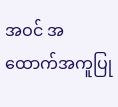အဝင် အထောက်အကူပြု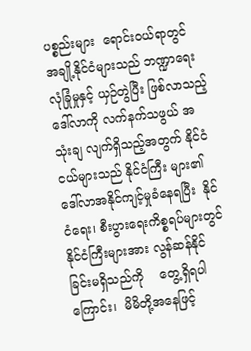ပစ္စည်းများ  ရောင်းဝယ်ရာတွင် အချို့နိုင်ငံများသည် ဘဏ္ဍာရေးလုံခြုံမှုနှင့် ယှဉ်တွဲပြီး ဖြစ်လာသည့် ဒေါ်လာကို လက်နက်သဖွယ် အသုံးချ လျက်ရှိသည့်အတွက် နိုင်ငံငယ်များသည် နိုင်ငံကြီး များ၏    ဒေါ်လာအနိုင်ကျင့်မှုခံနေရပြီး  နိုင်ငံရေး၊ စီးပွားရေးကိစ္စရပ်များတွင်      နိုင်ငံကြီးများအား လွန်ဆန်နိုင်ခြင်းမရှိသည်ကို    တွေ့ရှိရပါကြောင်း၊  မိမိတို့အနေဖြင့်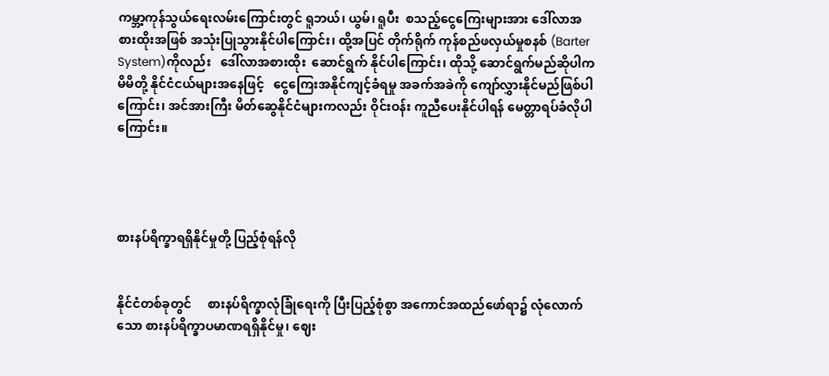ကမ္ဘာ့ကုန်သွယ်ရေးလမ်းကြောင်းတွင် ရူဘယ်၊ ယွမ်၊ ရူပီး  စသည့်ငွေကြေးများအား ဒေါ်လာအစားထိုးအဖြစ် အသုံးပြုသွားနိုင်ပါကြောင်း၊ ထို့အပြင် တိုက်ရိုက် ကုန်စည်ဖလှယ်မှုစနစ် (Barter System)ကိုလည်း   ဒေါ်လာအစားထိုး  ဆောင်ရွက် နိုင်ပါကြောင်း၊ ထိုသို့ ဆောင်ရွက်မည်ဆိုပါက မိမိတို့ နိုင်ငံငယ်များအနေဖြင့်   ငွေကြေးအနိုင်ကျင့်ခံရမှု အခက်အခဲကို ကျော်လွှားနိုင်မည်ဖြစ်ပါကြောင်း၊ အင်အားကြီး မိတ်ဆွေနိုင်ငံများကလည်း ဝိုင်းဝန်း ကူညီပေးနိုင်ပါရန် မေတ္တာရပ်ခံလိုပါကြောင်း။




စားနပ်ရိက္ခာရရှိနိုင်မှုတို့ ပြည့်စုံရန်လို


နိုင်ငံတစ်ခုတွင်     စားနပ်ရိက္ခာလုံခြုံရေးကို ပြီးပြည့်စုံစွာ အကောင်အထည်ဖော်ရာ၌ လုံလောက် သော စားနပ်ရိက္ခာပမာဏရရှိနိုင်မှု၊ ဈေး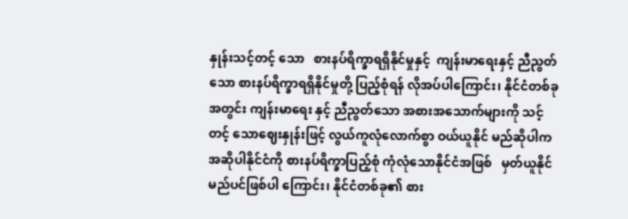နှုန်းသင့်တင့် သော   စားနပ်ရိက္ခာရရှိနိုင်မှုနှင့်  ကျန်းမာရေးနှင့် ညီညွတ်သော စားနပ်ရိက္ခာရရှိနိုင်မှုတို့ ပြည့်စုံရန် လိုအပ်ပါကြောင်း၊ နိုင်ငံတစ်ခုအတွင်း ကျန်းမာရေး နှင့် ညီညွတ်သော အစားအသောက်များကို သင့်တင့် သောဈေးနှုန်းဖြင့် လွယ်ကူလုံလောက်စွာ ဝယ်ယူနိုင် မည်ဆိုပါက   အဆိုပါနိုင်ငံကို စားနပ်ရိက္ခာပြည့်စုံ ကုံလုံသောနိုင်ငံအဖြစ်   မှတ်ယူနိုင်မည်ပင်ဖြစ်ပါ ကြောင်း၊ နိုင်ငံတစ်ခု၏ စား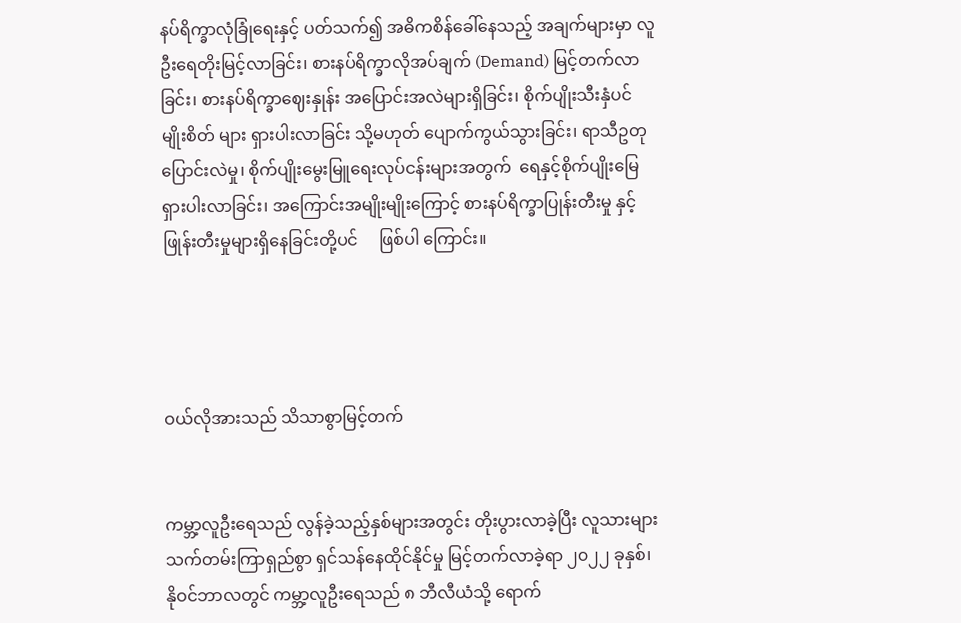နပ်ရိက္ခာလုံခြုံရေးနှင့် ပတ်သက်၍ အဓိကစိန်ခေါ်နေသည့် အချက်များမှာ လူဦးရေတိုးမြင့်လာခြင်း၊ စားနပ်ရိက္ခာလိုအပ်ချက် (Demand) မြင့်တက်လာခြင်း၊ စားနပ်ရိက္ခာဈေးနှုန်း အပြောင်းအလဲများရှိခြင်း၊ စိုက်ပျိုးသီးနှံပင် မျိုးစိတ် များ ရှားပါးလာခြင်း သို့မဟုတ် ပျောက်ကွယ်သွားခြင်း၊ ရာသီဥတုပြောင်းလဲမှု၊ စိုက်ပျိုးမွေးမြူရေးလုပ်ငန်းများအတွက်  ရေနှင့်စိုက်ပျိုးမြေ ရှားပါးလာခြင်း၊ အကြောင်းအမျိုးမျိုးကြောင့် စားနပ်ရိက္ခာပြုန်းတီးမှု နှင့်       ဖြုန်းတီးမှုများရှိနေခြင်းတို့ပင်     ဖြစ်ပါ ကြောင်း။




ဝယ်လိုအားသည် သိသာစွာမြင့်တက်


ကမ္ဘာ့လူဦးရေသည် လွန်ခဲ့သည့်နှစ်များအတွင်း တိုးပွားလာခဲ့ပြီး လူသားများ သက်တမ်းကြာရှည်စွာ ရှင်သန်နေထိုင်နိုင်မှု မြင့်တက်လာခဲ့ရာ ၂၀၂၂ ခုနှစ်၊ နိုဝင်ဘာလတွင် ကမ္ဘာ့လူဦးရေသည် ၈ ဘီလီယံသို့ ရောက်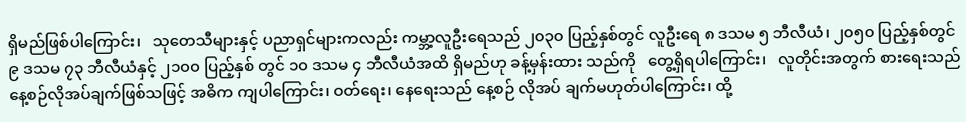ရှိမည်ဖြစ်ပါကြောင်း၊   သုတေသီများနှင့် ပညာရှင်များကလည်း ကမ္ဘာ့လူဦးရေသည် ၂၀၃၀ ပြည့်နှစ်တွင် လူဦးရေ ၈ ဒသမ ၅ ဘီလီယံ၊ ၂၀၅၀ ပြည့်နှစ်တွင် ၉ ဒသမ ၇၃ ဘီလီယံနှင့် ၂၁၀၀ ပြည့်နှစ် တွင် ၁၀ ဒသမ ၄ ဘီလီယံအထိ ရှိမည်ဟု ခန့်မှန်းထား သည်ကို   တွေ့ရှိရပါကြောင်း၊   လူတိုင်းအတွက် စားရေးသည် နေ့စဉ်လိုအပ်ချက်ဖြစ်သဖြင့် အဓိက ကျပါကြောင်း၊ ဝတ်ရေး၊ နေရေးသည် နေ့စဉ် လိုအပ် ချက်မဟုတ်ပါကြောင်း၊ ထို့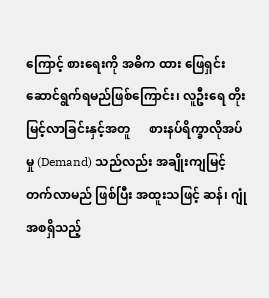ကြောင့် စားရေးကို အဓိက ထား ဖြေရှင်းဆောင်ရွက်ရမည်ဖြစ်ကြောင်း၊ လူဦးရေ တိုးမြင့်လာခြင်းနှင့်အတူ      စားနပ်ရိက္ခာလိုအပ်မှု (Demand) သည်လည်း အချိုးကျမြင့်တက်လာမည် ဖြစ်ပြီး အထူးသဖြင့် ဆန်၊ ဂျုံ အစရှိသည့်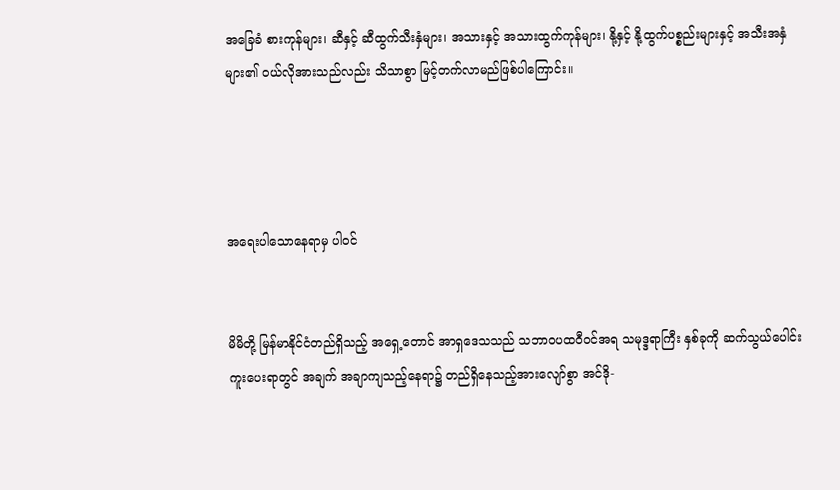အခြေခံ စားကုန်များ၊ ဆီနှင့် ဆီထွက်သီးနှံများ၊ အသားနှင့် အသားထွက်ကုန်များ၊ နို့နှင့် နို့ထွက်ပစ္စည်းများနှင့် အသီးအနှံများ၏ ဝယ်လိုအားသည်လည်း သိသာစွာ မြင့်တက်လာမည်ဖြစ်ပါကြောင်း။




အရေးပါသောနေရာမှ ပါဝင်


မိမိတို့ မြန်မာနိုင်ငံတည်ရှိသည့် အရှေ့တောင် အာရှဒေသသည် သဘာဝပထဝီဝင်အရ သမုဒ္ဒရာကြီး နှစ်ခုကို ဆက်သွယ်ပေါင်းကူးပေးရာတွင် အချက် အချာကျသည့်နေရာ၌ တည်ရှိနေသည့်အားလျော်စွာ အင်ဒို-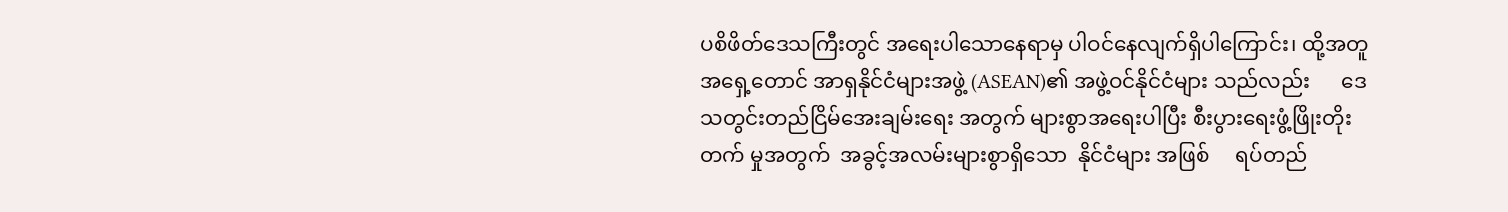ပစိဖိတ်ဒေသကြီးတွင် အရေးပါသောနေရာမှ ပါဝင်နေလျက်ရှိပါကြောင်း၊ ထို့အတူ အရှေ့တောင် အာရှနိုင်ငံများအဖွဲ့ (ASEAN)၏ အဖွဲ့ဝင်နိုင်ငံများ သည်လည်း      ဒေသတွင်းတည်ငြိမ်အေးချမ်းရေး အတွက် များစွာအရေးပါပြီး စီးပွားရေးဖွံ့ဖြိုးတိုးတက် မှုအတွက်  အခွင့်အလမ်းများစွာရှိသော  နိုင်ငံများ အဖြစ်     ရပ်တည်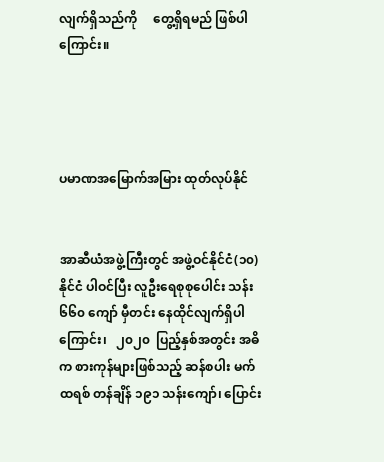လျက်ရှိသည်ကို     တွေ့ရှိရမည် ဖြစ်ပါကြောင်း။




ပမာဏအမြောက်အမြား ထုတ်လုပ်နိုင်


အာဆီယံအဖွဲ့ကြီးတွင် အဖွဲ့ဝင်နိုင်ငံ(၁၀)နိုင်ငံ ပါဝင်ပြီး လူဦးရေစုစုပေါင်း သန်း ၆၆၀ ကျော် မှီတင်း နေထိုင်လျက်ရှိပါကြောင်း၊   ၂၀၂၀  ပြည့်နှစ်အတွင်း အဓိက စားကုန်များဖြစ်သည့် ဆန်စပါး မက်ထရစ် တန်ချိန် ၁၉၁ သန်းကျော်၊ ပြောင်း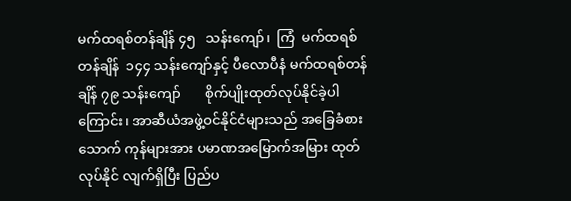မက်ထရစ်တန်ချိန် ၄၅   သန်းကျော်၊  ကြံ  မက်ထရစ်တန်ချိန်  ၁၄၄ သန်းကျော်နှင့် ပီလောပီနံ မက်ထရစ်တန်ချိန် ၇၉ သန်းကျော်       စိုက်ပျိုးထုတ်လုပ်နိုင်ခဲ့ပါကြောင်း၊ အာဆီယံအဖွဲ့ဝင်နိုင်ငံများသည် အခြေခံစားသောက် ကုန်များအား ပမာဏအမြောက်အမြား ထုတ်လုပ်နိုင် လျက်ရှိပြီး ပြည်ပ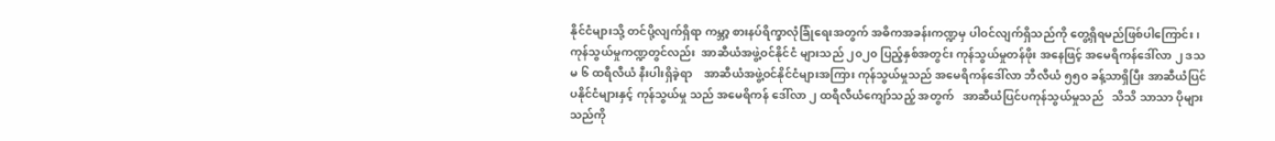နိုင်ငံများသို့ တင်ပို့လျက်ရှိရာ ကမ္ဘာ့ စားနပ်ရိက္ခာလုံခြုံရေးအတွက် အဓိကအခန်းကဏ္ဍမှ ပါဝင်လျက်ရှိသည်ကို တွေ့ရှိရမည်ဖြစ်ပါကြောင်း၊ ကုန်သွယ်မှုကဏ္ဍတွင်လည်း  အာဆီယံအဖွဲ့ဝင်နိုင်ငံ များသည် ၂၀၂၀ ပြည့်နှစ်အတွင်း ကုန်သွယ်မှုတန်ဖိုး အနေဖြင့် အမေရိကန်ဒေါ်လာ ၂ ဒသမ ၆ ထရီလီယံ နီးပါးရှိခဲ့ရာ    အာဆီယံအဖွဲ့ဝင်နိုင်ငံများအကြား ကုန်သွယ်မှုသည် အမေရိကန်ဒေါ်လာ ဘီလီယံ ၅၅၀ ခန့်သာရှိပြီး အာဆီယံပြင်ပနိုင်ငံများနှင့် ကုန်သွယ်မှု သည် အမေရိကန် ဒေါ်လာ ၂ ထရီလီယံကျော်သည့် အတွက်   အာဆီယံပြင်ပကုန်သွယ်မှုသည်   သိသိ သာသာ ပိုများသည်ကို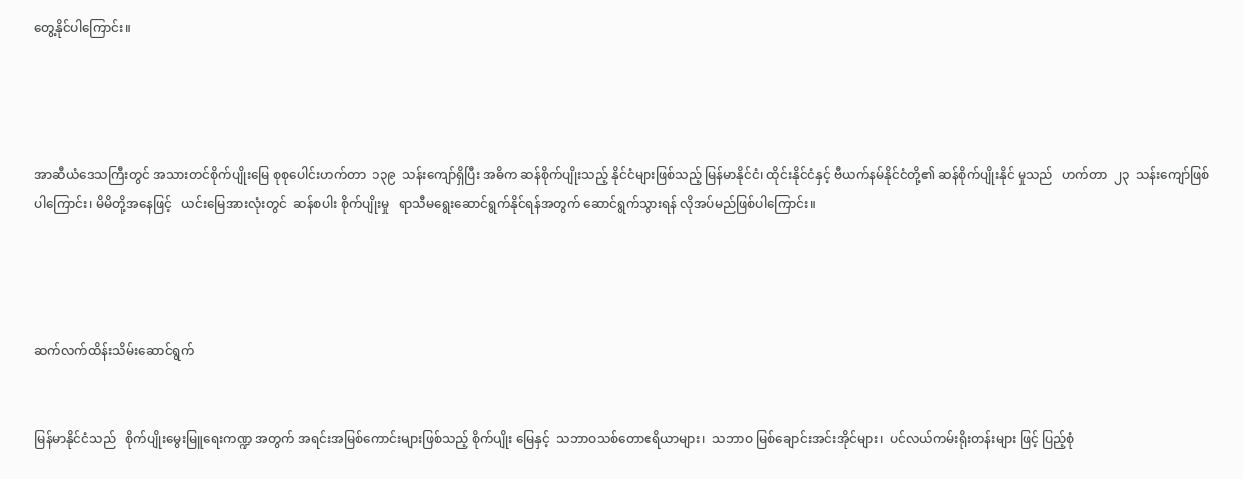တွေ့နိုင်ပါကြောင်း။




အာဆီယံဒေသကြီးတွင် အသားတင်စိုက်ပျိုးမြေ စုစုပေါင်းဟက်တာ  ၁၃၉  သန်းကျော်ရှိပြီး အဓိက ဆန်စိုက်ပျိုးသည့် နိုင်ငံများဖြစ်သည့် မြန်မာနိုင်ငံ၊ ထိုင်းနိုင်ငံနှင့် ဗီယက်နမ်နိုင်ငံတို့၏ ဆန်စိုက်ပျိုးနိုင် မှုသည်   ဟက်တာ  ၂၃  သန်းကျော်ဖြစ်ပါကြောင်း၊ မိမိတို့အနေဖြင့်   ယင်းမြေအားလုံးတွင်  ဆန်စပါး စိုက်ပျိုးမှု   ရာသီမရွေးဆောင်ရွက်နိုင်ရန်အတွက် ဆောင်ရွက်သွားရန် လိုအပ်မည်ဖြစ်ပါကြောင်း။




ဆက်လက်ထိန်းသိမ်းဆောင်ရွက်


မြန်မာနိုင်ငံသည်   စိုက်ပျိုးမွေးမြူရေးကဏ္ဍ အတွက် အရင်းအမြစ်ကောင်းများဖြစ်သည့် စိုက်ပျိုး မြေနှင့်  သဘာဝသစ်တောဧရိယာများ၊  သဘာဝ မြစ်ချောင်းအင်းအိုင်များ၊  ပင်လယ်ကမ်းရိုးတန်းများ ဖြင့် ပြည့်စုံ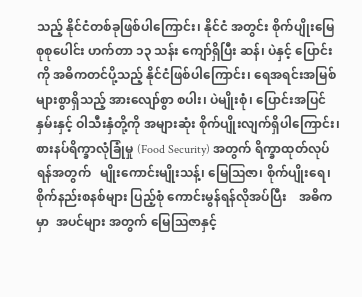သည့် နိုင်ငံတစ်ခုဖြစ်ပါကြောင်း၊ နိုင်ငံ အတွင်း စိုက်ပျိုးမြေ စုစုပေါင်း ဟက်တာ ၁၃ သန်း ကျော်ရှိပြီး ဆန်၊ ပဲနှင့် ပြောင်းကို အဓိကတင်ပို့သည့် နိုင်ငံဖြစ်ပါကြောင်း၊ ရေအရင်းအမြစ်များစွာရှိသည့် အားလျော်စွာ စပါး၊ ပဲမျိုးစုံ၊ ပြောင်းအပြင် နှမ်းနှင့် ဝါသီးနှံတို့ကို အများဆုံး စိုက်ပျိုးလျက်ရှိပါကြောင်း၊ စားနပ်ရိက္ခာလုံခြုံမှု (Food Security) အတွက် ရိက္ခာထုတ်လုပ်ရန်အတွက်   မျိုးကောင်းမျိုးသန့်၊ မြေဩဇာ၊ စိုက်ပျိုးရေ၊ စိုက်နည်းစနစ်များ ပြည့်စုံ ကောင်းမွန်ရန်လိုအပ်ပြီး    အဓိကမှာ  အပင်များ အတွက် မြေဩဇာနှင့်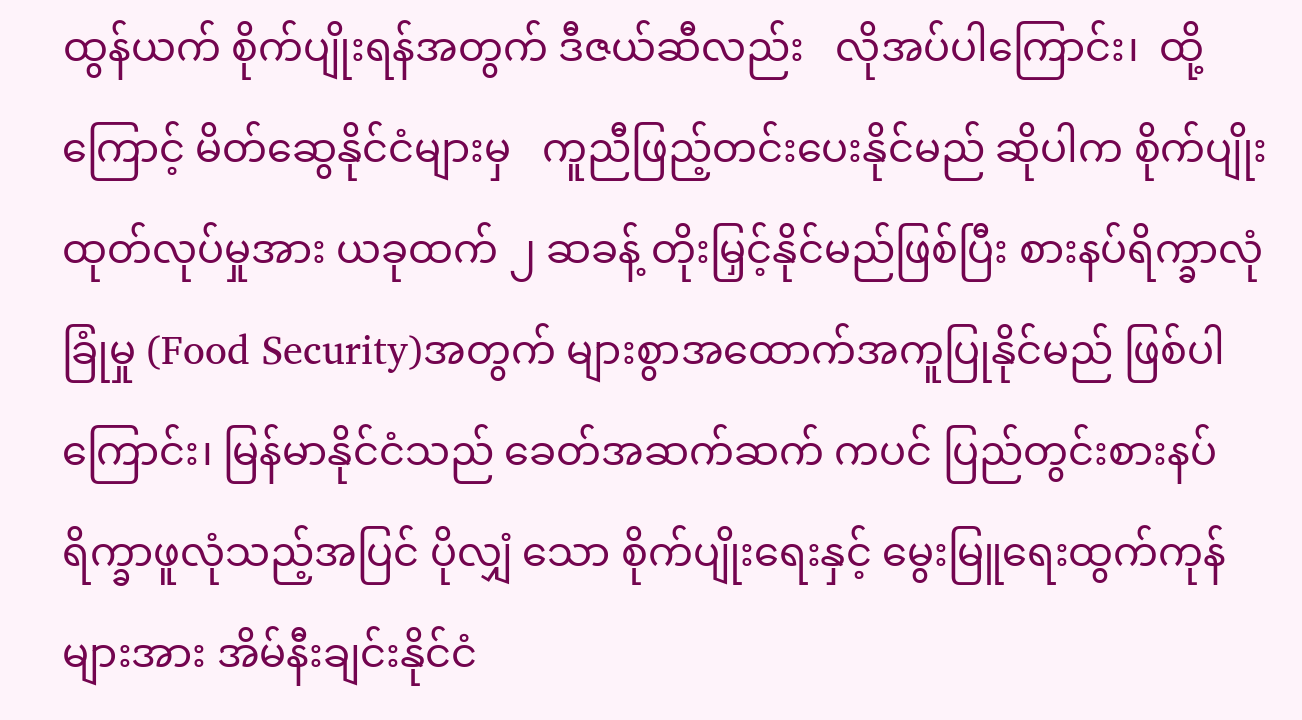ထွန်ယက် စိုက်ပျိုးရန်အတွက် ဒီဇယ်ဆီလည်း   လိုအပ်ပါကြောင်း၊  ထို့ကြောင့် မိတ်ဆွေနိုင်ငံများမှ   ကူညီဖြည့်တင်းပေးနိုင်မည် ဆိုပါက စိုက်ပျိုးထုတ်လုပ်မှုအား ယခုထက် ၂ ဆခန့် တိုးမြှင့်နိုင်မည်ဖြစ်ပြီး စားနပ်ရိက္ခာလုံခြုံမှု (Food Security)အတွက် များစွာအထောက်အကူပြုနိုင်မည် ဖြစ်ပါကြောင်း၊ မြန်မာနိုင်ငံသည် ခေတ်အဆက်ဆက် ကပင် ပြည်တွင်းစားနပ်ရိက္ခာဖူလုံသည့်အပြင် ပိုလျှံ သော စိုက်ပျိုးရေးနှင့် မွေးမြူရေးထွက်ကုန်များအား အိမ်နီးချင်းနိုင်ငံ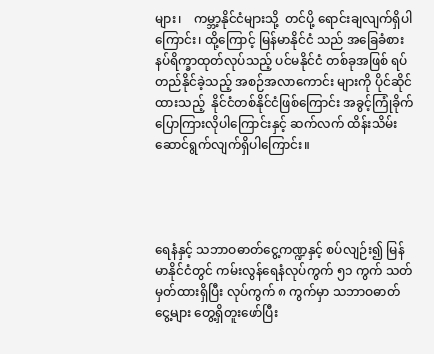များ၊    ကမ္ဘာ့နိုင်ငံများသို့  တင်ပို့ ရောင်းချလျက်ရှိပါကြောင်း၊ ထို့ကြောင့် မြန်မာနိုင်ငံ သည် အခြေခံစားနပ်ရိက္ခာထုတ်လုပ်သည့် ပင်မနိုင်ငံ တစ်ခုအဖြစ် ရပ်တည်နိုင်ခဲ့သည့် အစဉ်အလာကောင်း များကို ပိုင်ဆိုင်ထားသည့်  နိုင်ငံတစ်နိုင်ငံဖြစ်ကြောင်း အခွင့်ကြုံခိုက်ပြောကြားလိုပါကြောင်းနှင့် ဆက်လက် ထိန်းသိမ်းဆောင်ရွက်လျက်ရှိပါကြောင်း။




ရေနံနှင့် သဘာဝဓာတ်ငွေ့ကဏ္ဍနှင့် စပ်လျဉ်း၍ မြန်မာနိုင်ငံတွင် ကမ်းလွန်ရေနံလုပ်ကွက် ၅၁ ကွက် သတ်မှတ်ထားရှိပြီး လုပ်ကွက် ၈ ကွက်မှာ သဘာဝဓာတ်ငွေ့များ တွေ့ရှိတူးဖော်ပြီး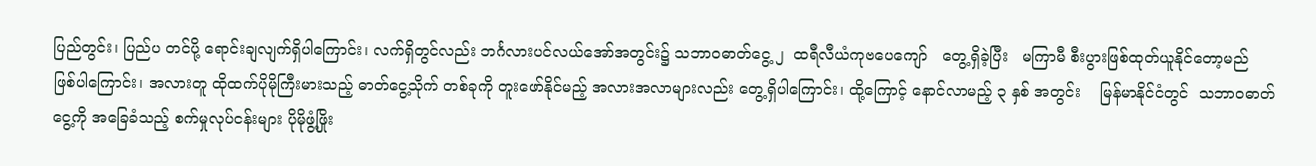ပြည်တွင်း၊ ပြည်ပ တင်ပို့ ရောင်းချလျက်ရှိပါကြောင်း၊ လက်ရှိတွင်လည်း ဘင်္ဂလားပင်လယ်အော်အတွင်း၌ သဘာဝဓာတ်ငွေ့ ၂  ထရီလီယံကုဗပေကျော်   တွေ့ရှိခဲ့ပြီး   မကြာမီ စီးပွားဖြစ်ထုတ်ယူနိုင်တော့မည်     ဖြစ်ပါကြောင်း၊ အလားတူ ထိုထက်ပိုမိုကြီးမားသည့် ဓာတ်ငွေ့သိုက် တစ်ခုကို တူးဖော်နိုင်မည့် အလားအလာများလည်း တွေ့ရှိပါကြောင်း၊ ထို့ကြောင့် နောင်လာမည့် ၃ နှစ် အတွင်း    မြန်မာနိုင်ငံတွင်  သဘာဝဓာတ်ငွေ့ကို အခြေခံသည့် စက်မှုလုပ်ငန်းများ ပိုမိုဖွံ့ဖြိုး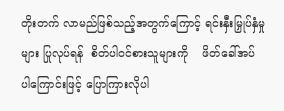တိုးတက် လာမည်ဖြစ်သည့်အတွက်ကြောင့် ရင်းနှီးမြှုပ်နှံမှုများ ပြုလုပ်ရန်  စိတ်ပါဝင်စားသူများကို    ဖိတ်ခေါ်အပ် ပါကြောင်းဖြင့် ပြောကြားလိုပါ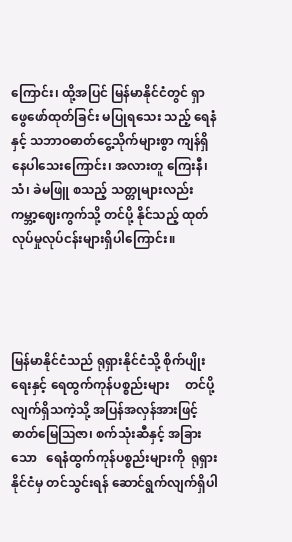ကြောင်း၊ ထို့အပြင် မြန်မာနိုင်ငံတွင် ရှာဖွေဖော်ထုတ်ခြင်း မပြုရသေး သည့် ရေနံနှင့် သဘာဝဓာတ်ငွေ့သိုက်များစွာ ကျန်ရှိ နေပါသေးကြောင်း၊ အလားတူ ကြေးနီ၊ သံ၊ ခဲမဖြူ စသည့် သတ္တုများလည်း ကမ္ဘာ့ဈေးကွက်သို့ တင်ပို့ နိုင်သည့် ထုတ်လုပ်မှုလုပ်ငန်းများရှိပါကြောင်း။




မြန်မာနိုင်ငံသည် ရုရှားနိုင်ငံသို့ စိုက်ပျိုးရေးနှင့် ရေထွက်ကုန်ပစ္စည်းများ     တင်ပို့လျက်ရှိသကဲ့သို့ အပြန်အလှန်အားဖြင့် ဓာတ်မြေဩဇာ၊ စက်သုံးဆီနှင့် အခြားသော   ရေနံထွက်ကုန်ပစ္စည်းများကို  ရုရှား နိုင်ငံမှ တင်သွင်းရန် ဆောင်ရွက်လျက်ရှိပါ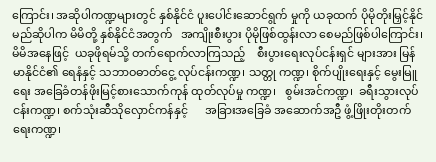ကြောင်း၊ အဆိုပါကဏ္ဍများတွင် နှစ်နိုင်ငံ ပူးပေါင်းဆောင်ရွက် မှုကို ယခုထက် ပိုမိုတိုးမြှင့်နိုင်မည်ဆိုပါက မိမိတို့ နှစ်နိုင်ငံအတွက်   အကျိုးစီးပွား ပိုမိုဖြစ်ထွန်းလာ စေမည်ဖြစ်ပါကြောင်း၊ မိမိအနေဖြင့်  ယခုဖိုရမ်သို့ တက်ရောက်လာကြသည့်    စီးပွားရေးလုပ်ငန်းရှင် များအား မြန်မာနိုင်ငံ၏ ရေနံနှင့် သဘာဝဓာတ်ငွေ့ လုပ်ငန်းကဏ္ဍ၊ သတ္တု ကဏ္ဍ၊ စိုက်ပျိုးရေးနှင့် မွေးမြူ ရေး အခြေခံတန်ဖိုးမြင့်စားသောက်ကုန် ထုတ်လုပ်မှု ကဏ္ဍ၊   စွမ်းအင်ကဏ္ဍ၊  ခရီးသွားလုပ်ငန်းကဏ္ဍ၊ စက်သုံးဆီသိုလှောင်ကန်နှင့်      အခြားအခြေခံ အဆောက်အဦ ဖွံ့ဖြိုးတိုးတက်ရေးကဏ္ဍ၊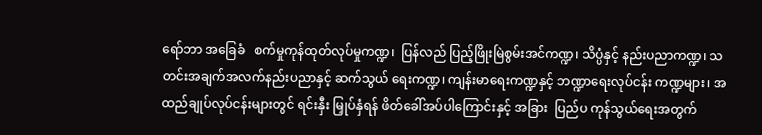ရော်ဘာ အခြေခံ   စက်မှုကုန်ထုတ်လုပ်မှုကဏ္ဍ၊  ပြန်လည် ပြည့်ဖြိုးမြဲစွမ်းအင်ကဏ္ဍ၊ သိပ္ပံနှင့် နည်းပညာကဏ္ဍ၊ သတင်းအချက်အလက်နည်းပညာနှင့် ဆက်သွယ် ရေးကဏ္ဍ၊ ကျန်းမာရေးကဏ္ဍနှင့် ဘဏ္ဍာရေးလုပ်ငန်း ကဏ္ဍများ၊ အထည်ချုပ်လုပ်ငန်းများတွင် ရင်းနှီး မြှုပ်နှံရန် ဖိတ်ခေါ်အပ်ပါကြောင်းနှင့် အခြား  ပြည်ပ ကုန်သွယ်ရေးအတွက်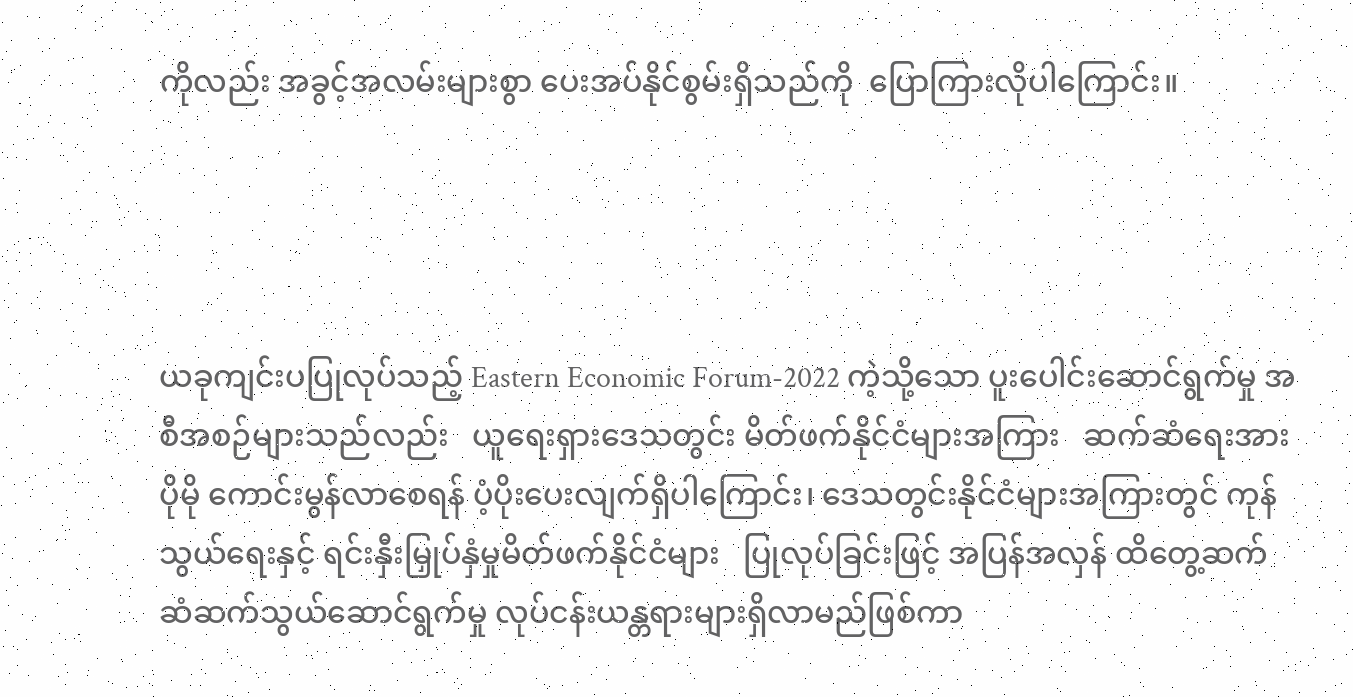ကိုလည်း အခွင့်အလမ်းများစွာ ပေးအပ်နိုင်စွမ်းရှိသည်ကို  ပြောကြားလိုပါကြောင်း။




ယခုကျင်းပပြုလုပ်သည့် Eastern Economic Forum-2022 ကဲ့သို့သော ပူးပေါင်းဆောင်ရွက်မှု အစီအစဉ်များသည်လည်း   ယူရေးရှားဒေသတွင်း မိတ်ဖက်နိုင်ငံများအကြား   ဆက်ဆံရေးအား  ပိုမို ကောင်းမွန်လာစေရန် ပံ့ပိုးပေးလျက်ရှိပါကြောင်း၊ ဒေသတွင်းနိုင်ငံများအကြားတွင် ကုန်သွယ်ရေးနှင့် ရင်းနှီးမြှုပ်နှံမှုမိတ်ဖက်နိုင်ငံများ   ပြုလုပ်ခြင်းဖြင့် အပြန်အလှန် ထိတွေ့ဆက်ဆံဆက်သွယ်ဆောင်ရွက်မှု လုပ်ငန်းယန္တရားများရှိလာမည်ဖြစ်ကာ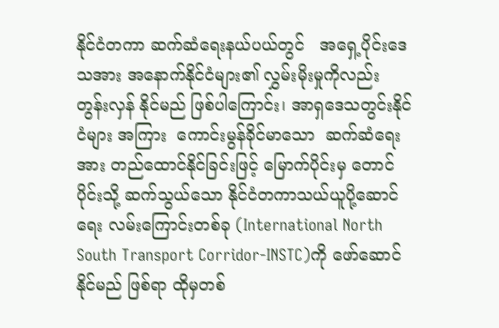နိုင်ငံတကာ ဆက်ဆံရေးနယ်ပယ်တွင်   အရှေ့ပိုင်းဒေသအား အနောက်နိုင်ငံများ၏ လွှမ်းမိုးမှုကိုလည်း တွန်းလှန် နိုင်မည် ဖြစ်ပါကြောင်း၊ အာရှဒေသတွင်းနိုင်ငံများ အကြား  ကောင်းမွန်ခိုင်မာသော  ဆက်ဆံရေးအား တည်ထောင်နိုင်ခြင်းဖြင့် မြောက်ပိုင်းမှ တောင်ပိုင်းသို့ ဆက်သွယ်သော နိုင်ငံတကာသယ်ယူပို့ဆောင်ရေး လမ်းကြောင်းတစ်ခု (International North South Transport Corridor-INSTC)ကို ဖော်ဆောင်နိုင်မည် ဖြစ်ရာ ထိုမှတစ်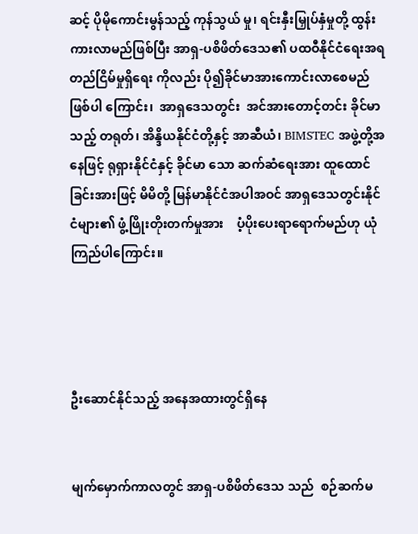ဆင့် ပိုမိုကောင်းမွန်သည့် ကုန်သွယ် မှု၊ ရင်းနှီးမြှုပ်နှံမှုတို့ ထွန်းကားလာမည်ဖြစ်ပြီး အာရှ-ပစိဖိတ်ဒေသ၏ ပထဝီနိုင်ငံရေးအရ တည်ငြိမ်မှုရှိရေး ကိုလည်း ပို၍ခိုင်မာအားကောင်းလာစေမည် ဖြစ်ပါ ကြောင်း၊  အာရှဒေသတွင်း  အင်အားတောင့်တင်း ခိုင်မာသည့် တရုတ်၊ အိန္ဒိယနိုင်ငံတို့နှင့် အာဆီယံ၊ BIMSTEC အဖွဲ့တို့အနေဖြင့် ရုရှားနိုင်ငံနှင့် ခိုင်မာ သော ဆက်ဆံရေးအား ထူထောင်ခြင်းအားဖြင့် မိမိတို့ မြန်မာနိုင်ငံအပါအဝင် အာရှဒေသတွင်းနိုင်ငံများ၏ ဖွံ့ဖြိုးတိုးတက်မှုအား    ပံ့ပိုးပေးရာရောက်မည်ဟု ယုံကြည်ပါကြောင်း။




ဦးဆောင်နိုင်သည့် အနေအထားတွင်ရှိနေ


မျက်မှောက်ကာလတွင် အာရှ-ပစိဖိတ်ဒေသ သည်  စဉ်ဆက်မ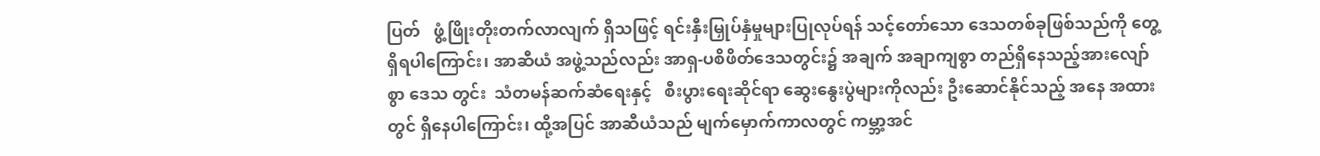ပြတ်   ဖွံ့ဖြိုးတိုးတက်လာလျက် ရှိသဖြင့် ရင်းနှီးမြှုပ်နှံမှုများပြုလုပ်ရန် သင့်တော်သော ဒေသတစ်ခုဖြစ်သည်ကို တွေ့ရှိရပါကြောင်း၊ အာဆီယံ အဖွဲ့သည်လည်း အာရှ-ပစိဖိတ်ဒေသတွင်း၌ အချက် အချာကျစွာ တည်ရှိနေသည့်အားလျော်စွာ ဒေသ တွင်း  သံတမန်ဆက်ဆံရေးနှင့်   စီးပွားရေးဆိုင်ရာ ဆွေးနွေးပွဲများကိုလည်း ဦးဆောင်နိုင်သည့် အနေ အထားတွင် ရှိနေပါကြောင်း၊ ထို့အပြင် အာဆီယံသည် မျက်မှောက်ကာလတွင် ကမ္ဘာ့အင်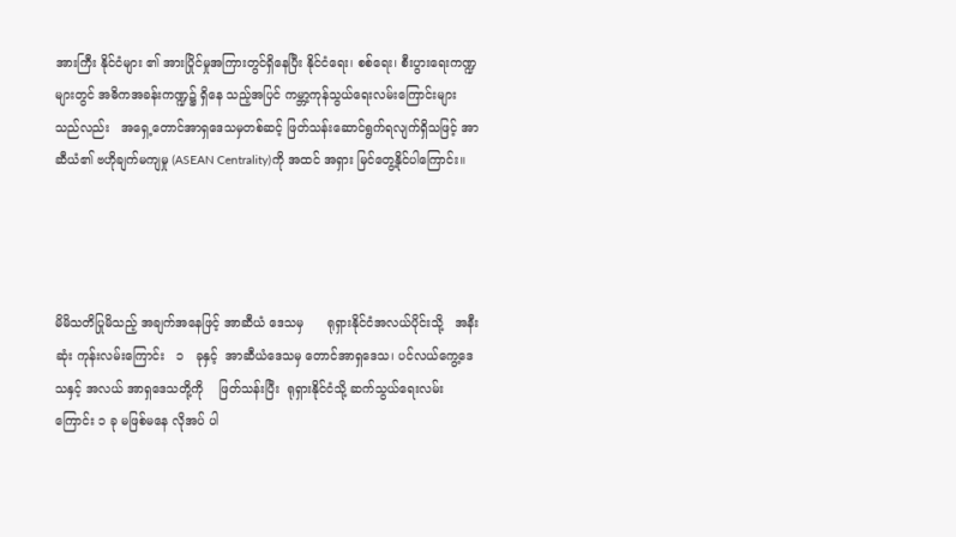အားကြီး နိုင်ငံများ ၏ အားပြိုင်မှုအကြားတွင်ရှိနေပြီး နိုင်ငံရေး၊ စစ်ရေး၊ စီးပွားရေးကဏ္ဍများတွင် အဓိကအခန်းကဏ္ဍ၌ ရှိနေ သည့်အပြင် ကမ္ဘာ့ကုန်သွယ်ရေးလမ်းကြောင်းများ သည်လည်း   အရှေ့တောင်အာရှဒေသမှတစ်ဆင့် ဖြတ်သန်းဆောင်ရွက်ရလျက်ရှိသဖြင့် အာဆီယံ၏ ဗဟိုချက်မကျမှု (ASEAN Centrality)ကို အထင် အရှား မြင်တွေ့နိုင်ပါကြောင်း။




မိမိသတိပြုမိသည့် အချက်အနေဖြင့် အာဆီယံ ဒေသမှ      ရုရှားနိုင်ငံအလယ်ပိုင်းသို့   အနီးဆုံး ကုန်းလမ်းကြောင်း   ၁   ခုနှင့်  အာဆီယံဒေသမှ တောင်အာရှဒေသ၊ ပင်လယ်ကွေ့ဒေသနှင့် အလယ် အာရှဒေသတို့ကို    ဖြတ်သန်းပြီး  ရုရှားနိုင်ငံသို့ ဆက်သွယ်ရေးလမ်းကြောင်း ၁ ခု မဖြစ်မနေ လိုအပ် ပါ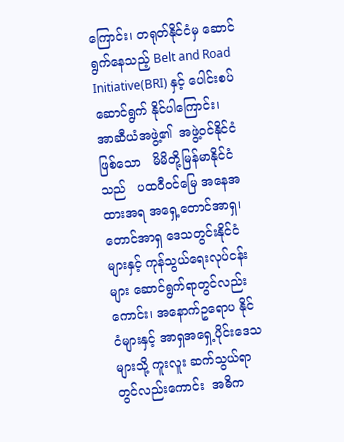ကြောင်း၊ တရုတ်နိုင်ငံမှ ဆောင်ရွက်နေသည့် Belt and Road Initiative(BRI) နှင့် ပေါင်းစပ်ဆောင်ရွက် နိုင်ပါကြောင်း၊   အာဆီယံအဖွဲ့၏  အဖွဲ့ဝင်နိုင်ငံ ဖြစ်သော   မိမိတို့မြန်မာနိုင်ငံသည်   ပထဝီဝင်မြေ အနေအထားအရ အရှေ့တောင်အာရှ၊ တောင်အာရှ ဒေသတွင်းနိုင်ငံများနှင့် ကုန်သွယ်ရေးလုပ်ငန်းများ ဆောင်ရွက်ရာတွင်လည်းကောင်း၊ အနောက်ဥရောပ နိုင်ငံများနှင့် အာရှအရှေ့ပိုင်းဒေသများသို့ ကူးလူး ဆက်သွယ်ရာတွင်လည်းကောင်း  အဓိက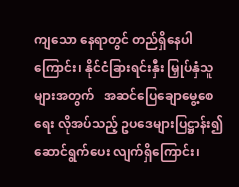ကျသော နေရာတွင် တည်ရှိနေပါကြောင်း၊ နိုင်ငံခြားရင်းနှီး မြှုပ်နှံသူများအတွက်   အဆင်ပြေချောမွေ့စေရေး လိုအပ်သည့် ဥပဒေများပြဋ္ဌာန်း၍ ဆောင်ရွက်ပေး လျက်ရှိကြောင်း၊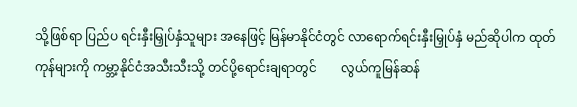သို့ဖြစ်ရာ ပြည်ပ ရင်းနှီးမြှုပ်နှံသူများ အနေဖြင့် မြန်မာနိုင်ငံတွင် လာရောက်ရင်းနှီးမြှုပ်နှံ မည်ဆိုပါက ထုတ်ကုန်များကို ကမ္ဘာ့နိုင်ငံအသီးသီးသို့ တင်ပို့ရောင်းချရာတွင်        လွယ်ကူမြန်ဆန်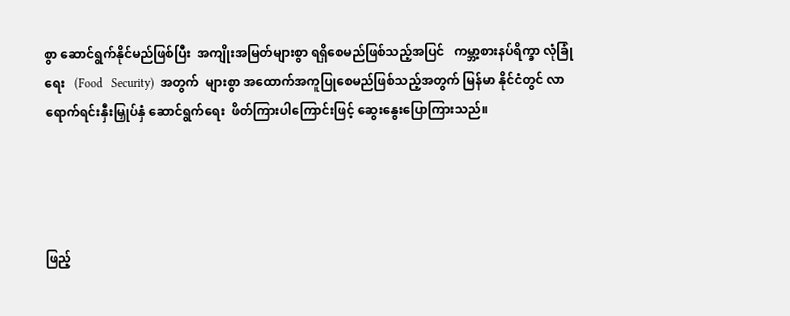စွာ ဆောင်ရွက်နိုင်မည်ဖြစ်ပြီး  အကျိုးအမြတ်များစွာ ရရှိစေမည်ဖြစ်သည့်အပြင်   ကမ္ဘာ့စားနပ်ရိက္ခာ လုံခြုံရေး   (Food   Security)  အတွက်  များစွာ အထောက်အကူပြုစေမည်ဖြစ်သည့်အတွက် မြန်မာ နိုင်ငံတွင် လာရောက်ရင်းနှီးမြှုပ်နှံ ဆောင်ရွက်ရေး  ဖိတ်ကြားပါကြောင်းဖြင့် ဆွေးနွေးပြောကြားသည်။




ဖြည့်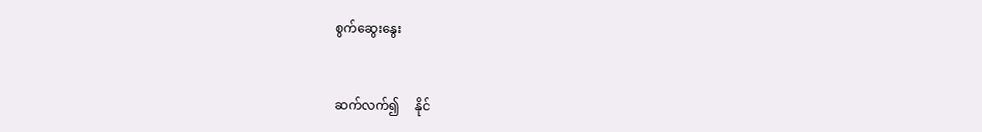စွက်ဆွေးနွေး


ဆက်လက်၍     နိုင်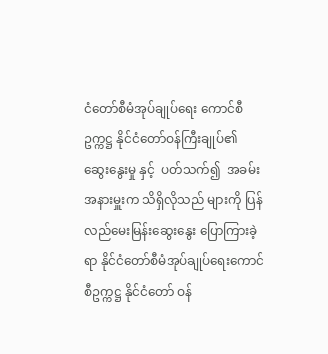ငံတော်စီမံအုပ်ချုပ်ရေး ကောင်စီဥက္ကဋ္ဌ နိုင်ငံတော်ဝန်ကြီးချုပ်၏ ဆွေးနွေးမှု နှင့်  ပတ်သက်၍  အခမ်းအနားမှူးက သိရှိလိုသည် များကို ပြန်လည်မေးမြန်းဆွေးနွေး ပြောကြားခဲ့ရာ နိုင်ငံတော်စီမံအုပ်ချုပ်ရေးကောင်စီဥက္ကဋ္ဌ နိုင်ငံတော် ဝန်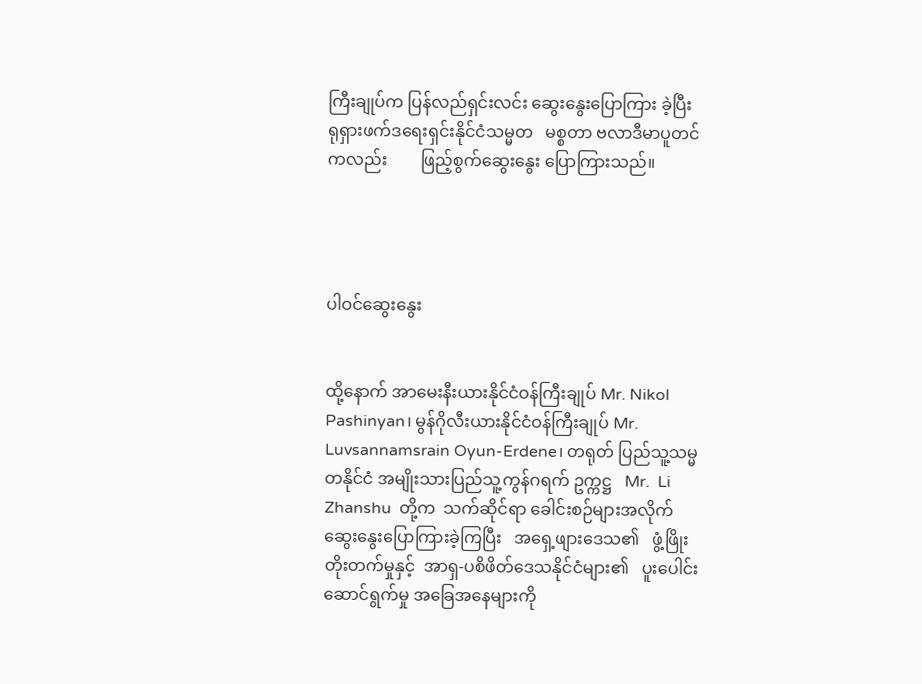ကြီးချုပ်က ပြန်လည်ရှင်းလင်း ဆွေးနွေးပြောကြား ခဲ့ပြီး     ရုရှားဖက်ဒရေးရှင်းနိုင်ငံသမ္မတ   မစ္စတာ ဗလာဒီမာပူတင်ကလည်း        ဖြည့်စွက်ဆွေးနွေး ပြောကြားသည်။




ပါဝင်ဆွေးနွေး


ထို့နောက် အာမေးနီးယားနိုင်ငံဝန်ကြီးချုပ် Mr. Nikol Pashinyan၊ မွန်ဂိုလီးယားနိုင်ငံဝန်ကြီးချုပ် Mr. Luvsannamsrain Oyun-Erdene၊ တရုတ် ပြည်သူ့သမ္မတနိုင်ငံ အမျိုးသားပြည်သူ့ကွန်ဂရက် ဥက္ကဋ္ဌ   Mr.  Li  Zhanshu  တို့က  သက်ဆိုင်ရာ ခေါင်းစဉ်များအလိုက်         ဆွေးနွေးပြောကြားခဲ့ကြပြီး   အရှေ့ဖျားဒေသ၏   ဖွံ့ဖြိုးတိုးတက်မှုနှင့်  အာရှ-ပစိဖိတ်ဒေသနိုင်ငံများ၏   ပူးပေါင်းဆောင်ရွက်မှု အခြေအနေများကို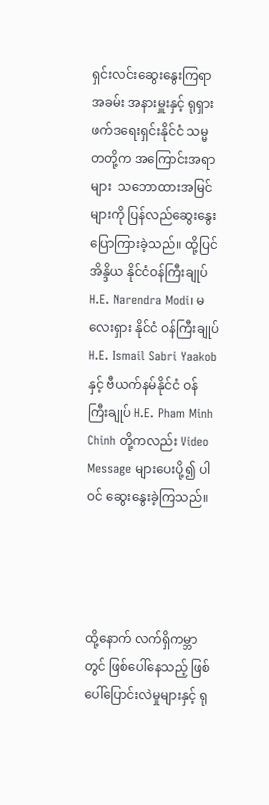ရှင်းလင်းဆွေးနွေးကြရာ အခမ်း အနားမှူးနှင့် ရုရှားဖက်ဒရေးရှင်းနိုင်ငံ သမ္မတတို့က အကြောင်းအရာများ  သဘောထားအမြင်များကို ပြန်လည်ဆွေးနွေးပြောကြားခဲ့သည်။ ထို့ပြင် အိန္ဒိယ နိုင်ငံဝန်ကြီးချုပ် H.E. Narendra Modi၊ မလေးရှား နိုင်ငံ ဝန်ကြီးချုပ် H.E. Ismail Sabri Yaakob နှင့် ဗီယက်နမ်နိုင်ငံ ဝန်ကြီးချုပ် H.E. Pham Minh Chinh တို့ကလည်း Video Message များပေးပို့၍ ပါဝင် ဆွေးနွေးခဲ့ကြသည်။




ထို့နောက် လက်ရှိကမ္ဘာတွင် ဖြစ်ပေါ်နေသည့် ဖြစ်ပေါ်ပြောင်းလဲမှုများနှင့် ရု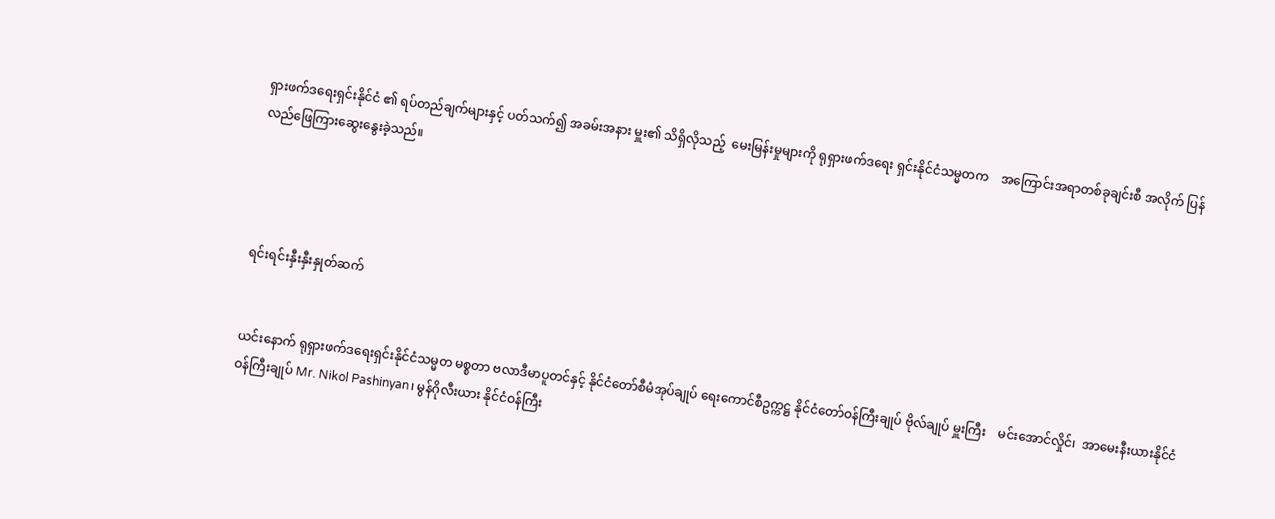ရှားဖက်ဒရေးရှင်းနိုင်ငံ ၏ ရပ်တည်ချက်များနှင့် ပတ်သက်၍ အခမ်းအနား မှူး၏ သိရှိလိုသည့်  မေးမြန်းမှုများကို ရုရှားဖက်ဒရေး ရှင်းနိုင်ငံသမ္မတက    အကြောင်းအရာတစ်ခုချင်းစီ အလိုက် ပြန်လည်ဖြေကြားဆွေးနွေးခဲ့သည်။




ရင်းရင်းနှီးနှီးနှုတ်ဆက်


ယင်းနောက် ရုရှားဖက်ဒရေးရှင်းနိုင်ငံသမ္မတ မစ္စတာ ဗလာဒီမာပူတင်နှင့် နိုင်ငံတော်စီမံအုပ်ချုပ် ရေးကောင်စီဥက္ကဋ္ဌ နိုင်ငံတော်ဝန်ကြီးချုပ် ဗိုလ်ချုပ် မှူးကြီး    မင်းအောင်လှိုင်၊  အာမေးနီးယားနိုင်ငံ ဝန်ကြီးချုပ် Mr. Nikol Pashinyan၊ မွန်ဂိုလီးယား နိုင်ငံဝန်ကြီး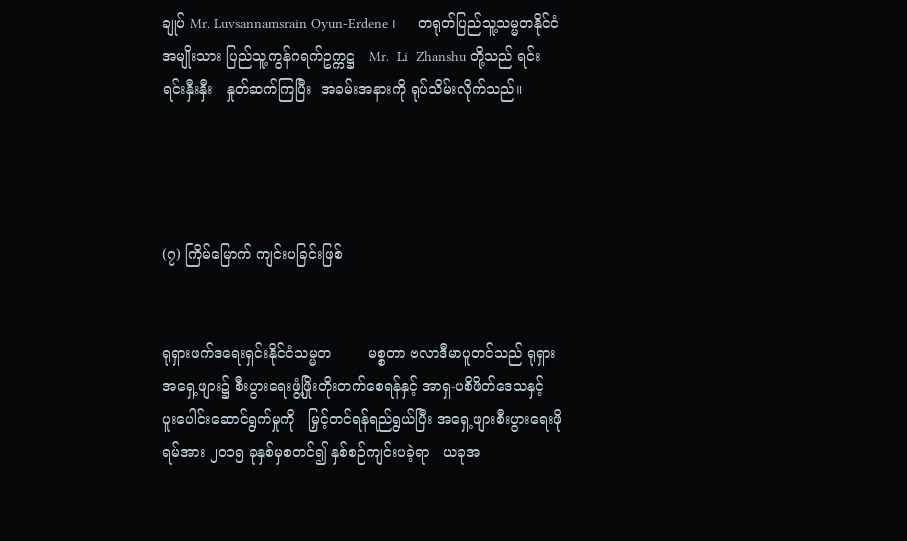ချုပ် Mr. Luvsannamsrain Oyun-Erdene ၊     တရုတ်ပြည်သူ့သမ္မတနိုင်ငံ  အမျိုးသား ပြည်သူ့ကွန်ဂရက်ဥက္ကဋ္ဌ   Mr.  Li  Zhanshu တို့သည် ရင်းရင်းနှီးနှီး   နှုတ်ဆက်ကြပြီး  အခမ်းအနားကို ရုပ်သိမ်းလိုက်သည်။




(၇) ကြိမ်မြောက် ကျင်းပခြင်းဖြစ်


ရုရှားဖက်ဒရေးရှင်းနိုင်ငံသမ္မတ        မစ္စတာ ဗလာဒီမာပူတင်သည် ရုရှားအရှေ့ဖျား၌ စီးပွားရေးဖွံ့ဖြိုးတိုးတက်စေရန်နှင့် အာရှ-ပစိဖိတ်ဒေသနှင့် ပူးပေါင်းဆောင်ရွက်မှုကို   မြှင့်တင်ရန်ရည်ရွယ်ပြီး အရှေ့ဖျားစီးပွားရေးဖိုရမ်အား ၂၀၁၅ ခုနှစ်မှစတင်၍ နှစ်စဉ်ကျင်းပခဲ့ရာ   ယခုအ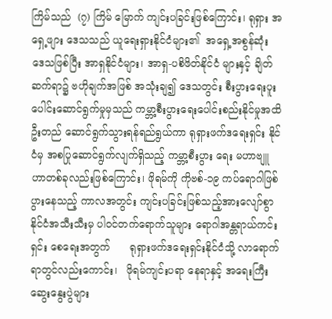ကြိမ်သည်  (၇) ကြိမ် မြောက် ကျင်းပခြင်းဖြစ်ကြောင်း၊ ရုရှား အရှေ့ဖျား ဒေသသည် ယူရေးရှားနိုင်ငံများ၏  အရှေ့အစွန်ဆုံး ဒေသဖြစ်ပြီး အာရှနိုင်ငံများ၊ အာရှ-ပစိဖိတ်နိုင်ငံ များနှင့် ချိတ်ဆက်ရာ၌ ဗဟိုချက်အဖြစ် အသုံးချ၍ ဒေသတွင်း စီးပွားရေးပူးပေါင်းဆောင်ရွက်မှုမှသည် ကမ္ဘာ့စီးပွားရေးပေါင်းစည်းနိုင်မှုအထိ   ဦးတည် ဆောင်ရွက်သွားရန်ရည်ရွယ်ကာ ရုရှားဖက်ဒရေးရှင်း နိုင်ငံမှ အစပြုဆောင်ရွက်လျက်ရှိသည့် ကမ္ဘာ့စီးပွား ရေး မဟာဗျူဟာတစ်ခုလည်းဖြစ်ကြောင်း၊ ဖိုရမ်ကို ကိုဗစ်-၁၉ ကပ်ရောဂါဖြစ်ပွားနေသည့် ကာလအတွင်း ကျင်းပခြင်းဖြစ်သည့်အားလျော်စွာ နိုင်ငံအသီးသီးမှ ပါဝင်တက်ရောက်သူများ ရောဂါအန္တရာယ်ကင်းရှင်း စေရေးအတွက်      ရုရှားဖက်ဒရေးရှင်းနိုင်ငံသို့ လာရောက်ရာတွင်လည်းကောင်း၊   ဖိုရမ်ကျင်းပရာ နေရာနှင့် အရေးကြီးဆွေးနွေးပွဲများ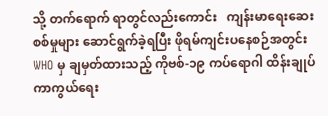သို့ တက်ရောက် ရာတွင်လည်းကောင်း   ကျန်းမာရေးဆေးစစ်မှုများ ဆောင်ရွက်ခဲ့ရပြီး ဖိုရမ်ကျင်းပနေစဉ်အတွင်း WHO မှ ချမှတ်ထားသည့် ကိုဗစ်-၁၉ ကပ်ရောဂါ ထိန်းချုပ် ကာကွယ်ရေး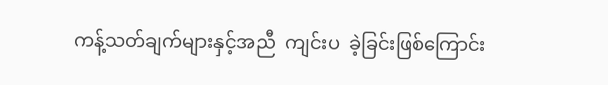ကန့်သတ်ချက်များနှင့်အညီ  ကျင်းပ  ခဲ့ခြင်းဖြစ်ကြောင်း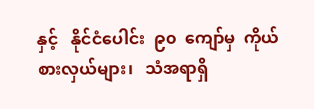နှင့်   နိုင်ငံပေါင်း  ၉၀  ကျော်မှ  ကိုယ်စားလှယ်များ၊   သံအရာရှိ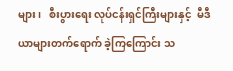များ၊   စီးပွားရေး လုပ်ငန်းရှင်ကြီးများနှင့်  မီဒီယာများတက်ရောက် ခဲ့ကြကြောင်း သ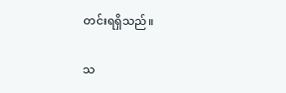တင်းရရှိသည်။

သ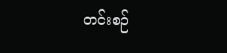တင်းစဉ်